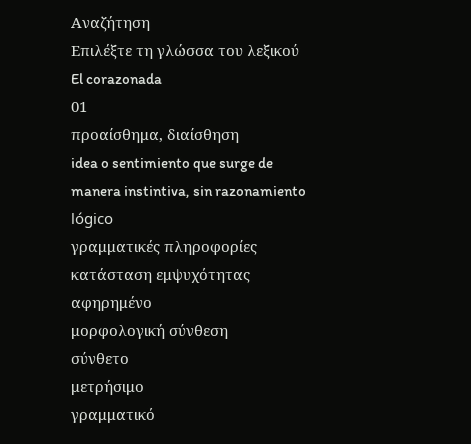Αναζήτηση
Επιλέξτε τη γλώσσα του λεξικού
El corazonada
01
προαίσθημα, διαίσθηση
idea o sentimiento que surge de manera instintiva, sin razonamiento lógico
γραμματικές πληροφορίες
κατάσταση εμψυχότητας
αφηρημένο
μορφολογική σύνθεση
σύνθετο
μετρήσιμο
γραμματικό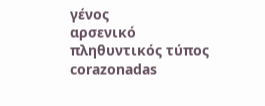γένος
αρσενικό
πληθυντικός τύπος
corazonadas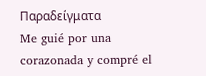Παραδείγματα
Me guié por una corazonada y compré el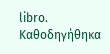libro.
Καθοδηγήθηκα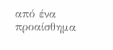από ένα προαίσθημα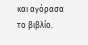και αγόρασα το βιβλίο.